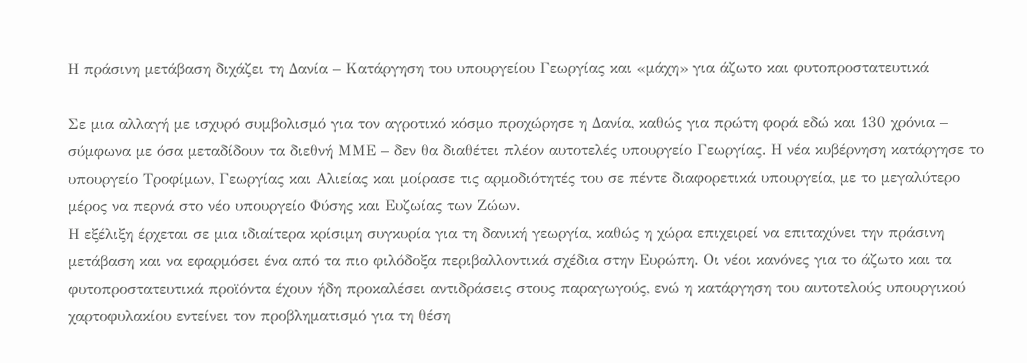Η πράσινη μετάβαση διχάζει τη Δανία – Κατάργηση του υπουργείου Γεωργίας και «μάχη» για άζωτο και φυτοπροστατευτικά

Σε μια αλλαγή με ισχυρό συμβολισμό για τον αγροτικό κόσμο προχώρησε η Δανία, καθώς για πρώτη φορά εδώ και 130 χρόνια – σύμφωνα με όσα μεταδίδουν τα διεθνή ΜΜΕ – δεν θα διαθέτει πλέον αυτοτελές υπουργείο Γεωργίας. Η νέα κυβέρνηση κατάργησε το υπουργείο Τροφίμων, Γεωργίας και Αλιείας και μοίρασε τις αρμοδιότητές του σε πέντε διαφορετικά υπουργεία, με το μεγαλύτερο μέρος να περνά στο νέο υπουργείο Φύσης και Ευζωίας των Ζώων.
Η εξέλιξη έρχεται σε μια ιδιαίτερα κρίσιμη συγκυρία για τη δανική γεωργία, καθώς η χώρα επιχειρεί να επιταχύνει την πράσινη μετάβαση και να εφαρμόσει ένα από τα πιο φιλόδοξα περιβαλλοντικά σχέδια στην Ευρώπη. Οι νέοι κανόνες για το άζωτο και τα φυτοπροστατευτικά προϊόντα έχουν ήδη προκαλέσει αντιδράσεις στους παραγωγούς, ενώ η κατάργηση του αυτοτελούς υπουργικού χαρτοφυλακίου εντείνει τον προβληματισμό για τη θέση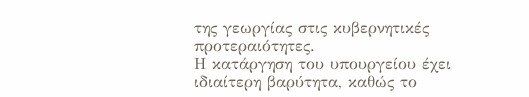της γεωργίας στις κυβερνητικές προτεραιότητες.
Η κατάργηση του υπουργείου έχει ιδιαίτερη βαρύτητα, καθώς το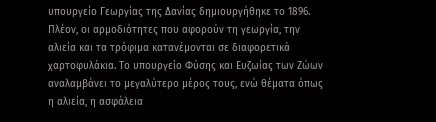υπουργείο Γεωργίας της Δανίας δημιουργήθηκε το 1896. Πλέον, οι αρμοδιότητες που αφορούν τη γεωργία, την αλιεία και τα τρόφιμα κατανέμονται σε διαφορετικά χαρτοφυλάκια. Το υπουργείο Φύσης και Ευζωίας των Ζώων αναλαμβάνει το μεγαλύτερο μέρος τους, ενώ θέματα όπως η αλιεία, η ασφάλεια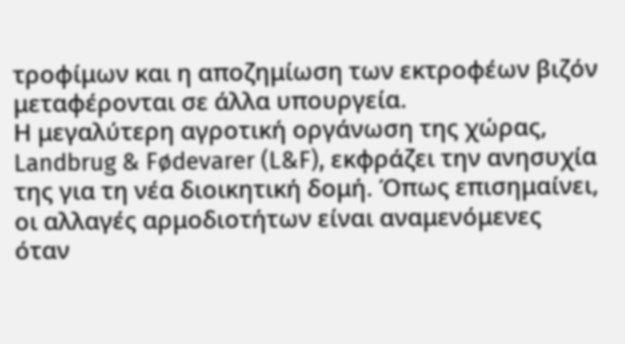τροφίμων και η αποζημίωση των εκτροφέων βιζόν μεταφέρονται σε άλλα υπουργεία.
Η μεγαλύτερη αγροτική οργάνωση της χώρας, Landbrug & Fødevarer (L&F), εκφράζει την ανησυχία της για τη νέα διοικητική δομή. Όπως επισημαίνει, οι αλλαγές αρμοδιοτήτων είναι αναμενόμενες όταν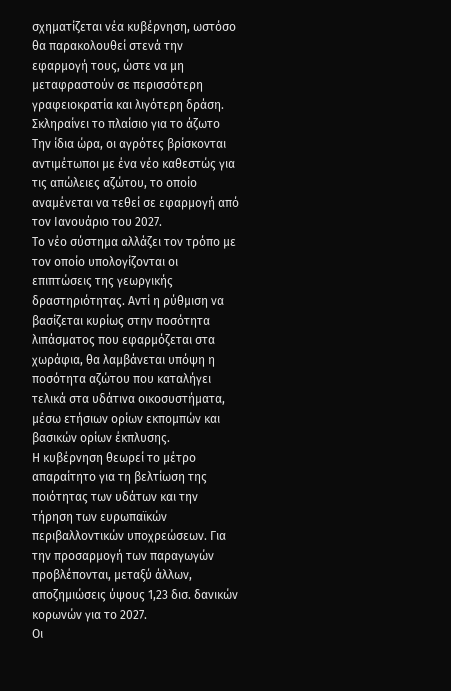σχηματίζεται νέα κυβέρνηση, ωστόσο θα παρακολουθεί στενά την εφαρμογή τους, ώστε να μη μεταφραστούν σε περισσότερη γραφειοκρατία και λιγότερη δράση.
Σκληραίνει το πλαίσιο για το άζωτο
Την ίδια ώρα, οι αγρότες βρίσκονται αντιμέτωποι με ένα νέο καθεστώς για τις απώλειες αζώτου, το οποίο αναμένεται να τεθεί σε εφαρμογή από τον Ιανουάριο του 2027.
Το νέο σύστημα αλλάζει τον τρόπο με τον οποίο υπολογίζονται οι επιπτώσεις της γεωργικής δραστηριότητας. Αντί η ρύθμιση να βασίζεται κυρίως στην ποσότητα λιπάσματος που εφαρμόζεται στα χωράφια, θα λαμβάνεται υπόψη η ποσότητα αζώτου που καταλήγει τελικά στα υδάτινα οικοσυστήματα, μέσω ετήσιων ορίων εκπομπών και βασικών ορίων έκπλυσης.
Η κυβέρνηση θεωρεί το μέτρο απαραίτητο για τη βελτίωση της ποιότητας των υδάτων και την τήρηση των ευρωπαϊκών περιβαλλοντικών υποχρεώσεων. Για την προσαρμογή των παραγωγών προβλέπονται, μεταξύ άλλων, αποζημιώσεις ύψους 1,23 δισ. δανικών κορωνών για το 2027.
Οι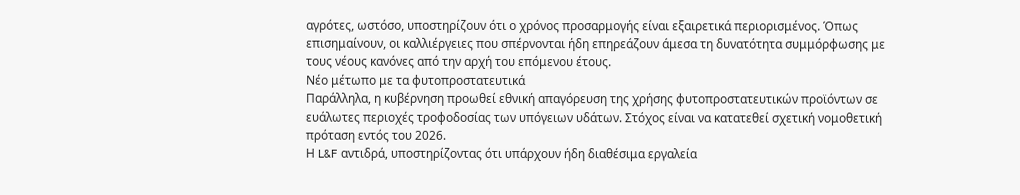αγρότες, ωστόσο, υποστηρίζουν ότι ο χρόνος προσαρμογής είναι εξαιρετικά περιορισμένος. Όπως επισημαίνουν, οι καλλιέργειες που σπέρνονται ήδη επηρεάζουν άμεσα τη δυνατότητα συμμόρφωσης με τους νέους κανόνες από την αρχή του επόμενου έτους.
Νέο μέτωπο με τα φυτοπροστατευτικά
Παράλληλα, η κυβέρνηση προωθεί εθνική απαγόρευση της χρήσης φυτοπροστατευτικών προϊόντων σε ευάλωτες περιοχές τροφοδοσίας των υπόγειων υδάτων. Στόχος είναι να κατατεθεί σχετική νομοθετική πρόταση εντός του 2026.
Η L&F αντιδρά, υποστηρίζοντας ότι υπάρχουν ήδη διαθέσιμα εργαλεία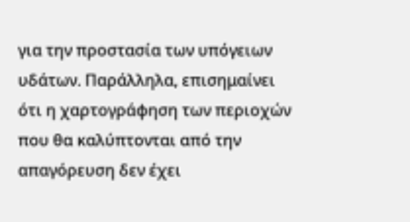για την προστασία των υπόγειων υδάτων. Παράλληλα, επισημαίνει ότι η χαρτογράφηση των περιοχών που θα καλύπτονται από την απαγόρευση δεν έχει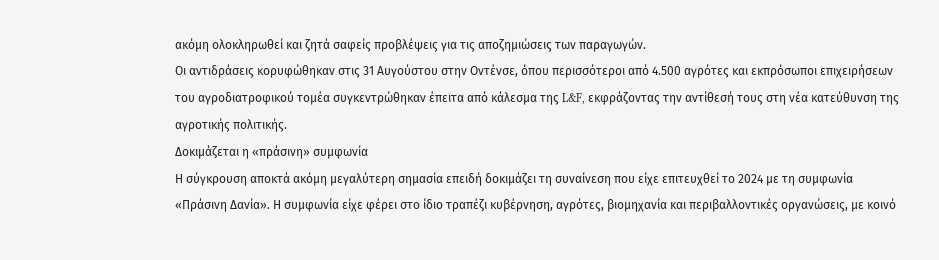ακόμη ολοκληρωθεί και ζητά σαφείς προβλέψεις για τις αποζημιώσεις των παραγωγών.
Οι αντιδράσεις κορυφώθηκαν στις 31 Αυγούστου στην Οντένσε, όπου περισσότεροι από 4.500 αγρότες και εκπρόσωποι επιχειρήσεων του αγροδιατροφικού τομέα συγκεντρώθηκαν έπειτα από κάλεσμα της L&F, εκφράζοντας την αντίθεσή τους στη νέα κατεύθυνση της αγροτικής πολιτικής.
Δοκιμάζεται η «πράσινη» συμφωνία
Η σύγκρουση αποκτά ακόμη μεγαλύτερη σημασία επειδή δοκιμάζει τη συναίνεση που είχε επιτευχθεί το 2024 με τη συμφωνία «Πράσινη Δανία». Η συμφωνία είχε φέρει στο ίδιο τραπέζι κυβέρνηση, αγρότες, βιομηχανία και περιβαλλοντικές οργανώσεις, με κοινό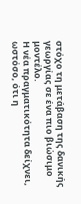στόχο τη μετάβαση της δανικής γεωργίας σε ένα πιο βιώσιμο μοντέλο.
Η νέα πραγματικότητα δείχνει, ωστόσο, ότι η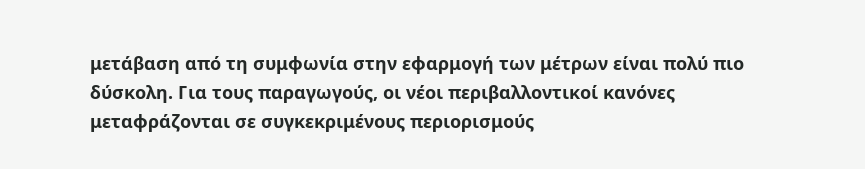μετάβαση από τη συμφωνία στην εφαρμογή των μέτρων είναι πολύ πιο δύσκολη. Για τους παραγωγούς, οι νέοι περιβαλλοντικοί κανόνες μεταφράζονται σε συγκεκριμένους περιορισμούς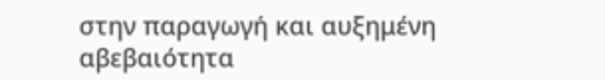στην παραγωγή και αυξημένη αβεβαιότητα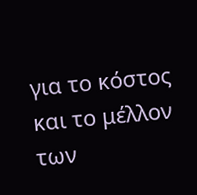για το κόστος και το μέλλον των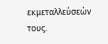εκμεταλλεύσεών τους.